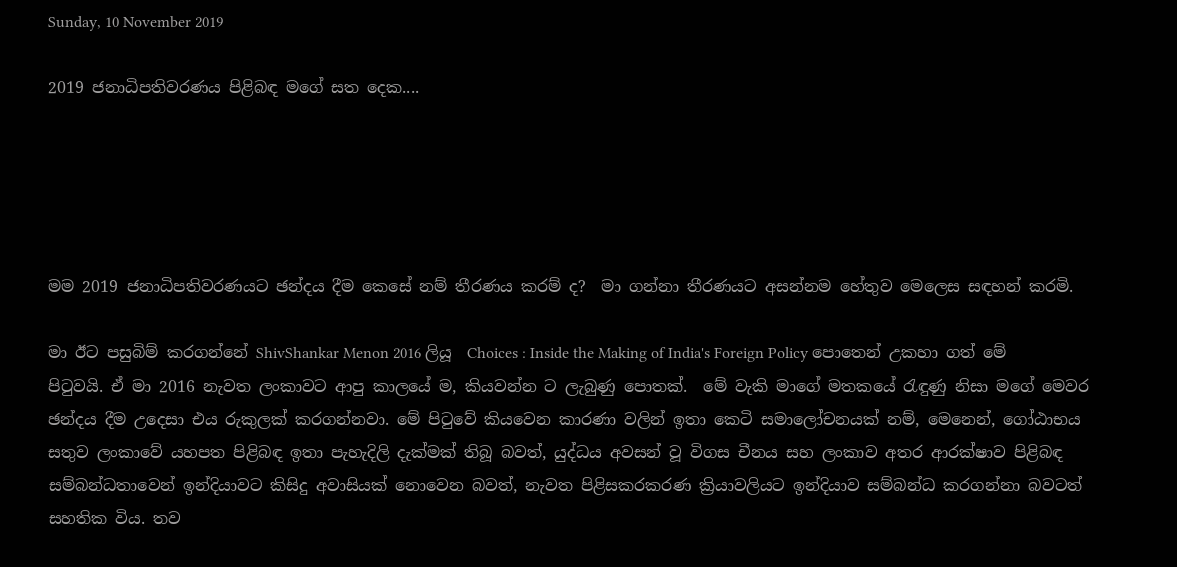Sunday, 10 November 2019

2019 ජනාධිපතිවරණය පිළිබඳ මගේ සත දෙක....





මම 2019 ජනාධිපතිවරණයට ඡන්දය දීම කෙසේ නම් තීරණය කරම් ද?  මා ගන්නා තීරණයට අසන්නම හේතුව මෙලෙස සඳහන් කරමි.

මා ඊට පසුබිම් කරගන්නේ ShivShankar Menon 2016 ලියූ  Choices : Inside the Making of India's Foreign Policy පොතෙන් උකහා ගත් මේ  පිටුවයි. ඒ මා 2016 නැවත ලංකාවට ආපු කාලයේ ම, කියවන්න ට ලැබුණු පොතක්.  මේ වැකි මාගේ මතකයේ රැඳුණු නිසා මගේ මෙවර ඡන්දය දීම උදෙසා එය රුකුලක් කරගන්නවා. මේ පිටුවේ කියවෙන කාරණා වලින් ඉතා කෙටි සමාලෝචනයක් නම්, මෙනෙන්, ගෝඨාභය සතුව ලංකාවේ යහපත පිළිබඳ ඉතා පැහැදිලි දැක්මක් තිබූ බවත්, යුද්ධය අවසන් වූ විගස චීනය සහ ලංකාව අතර ආරක්ෂාව පිළිබඳ සම්බන්ධතාවෙන් ඉන්දියාවට කිසිදු අවාසියක් නොවෙන බවත්, නැවත පිළිසකරකරණ ක්‍රියාවලියට ඉන්දියාව සම්බන්ධ කරගන්නා බවටත් සහතික විය. තව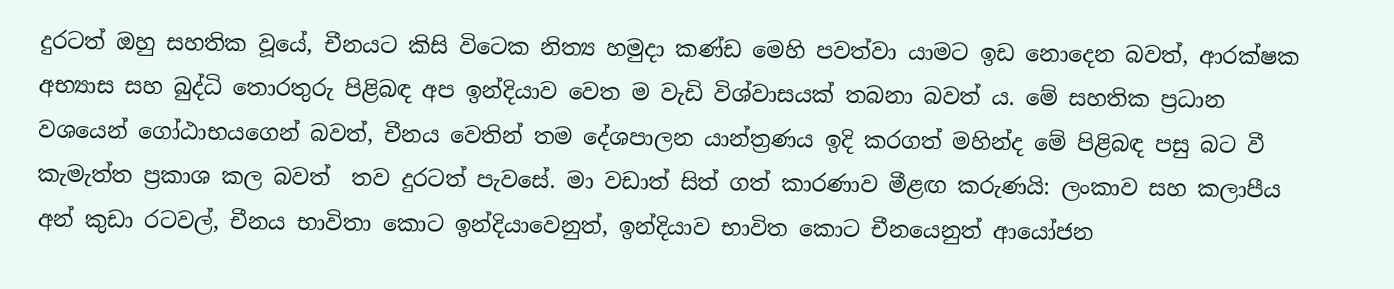දුරටත් ඔහු සහතික වූයේ, චීනයට කිසි විටෙක නිත්‍ය හමුදා කණ්ඩ මෙහි පවත්වා යාමට ඉඩ නොදෙන බවත්, ආරක්ෂක අභ්‍යාස සහ බුද්ධි තොරතුරු පිළිබඳ අප ඉන්දියාව වෙත ම වැඩි විශ්වාසයක් තබනා බවත් ය. මේ සහතික ප්‍රධාන වශයෙන් ගෝඨාභයගෙන් බවත්, චීනය වෙතින් තම දේශපාලන යාන්ත්‍රණය ඉදි කරගත් මහින්ද මේ පිළිබඳ පසු බට වී කැමැත්ත ප්‍රකාශ කල බවත්  තව දුරටත් පැවසේ. මා වඩාත් සිත් ගත් කාරණාව මීළඟ කරුණයි: ලංකාව සහ කලාපීය අන් කුඩා රටවල්, චීනය භාවිතා කොට ඉන්දියාවෙනුත්, ඉන්දියාව භාවිත කොට චීනයෙනුත් ආයෝජන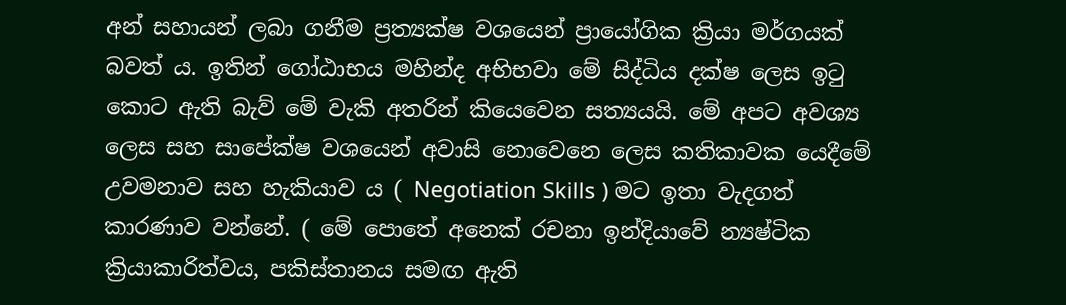අන් සහායන් ලබා ගනීම ප්‍රත්‍යක්ෂ වශයෙන් ප්‍රායෝගික ක්‍රියා මර්ගයක් බවත් ය. ඉතින් ගෝඨාභය මහින්ද අභිභවා මේ සිද්ධිය දක්ෂ ලෙස ඉටු කොට ඇති බැව් මේ වැකි අතරින් කියෙවෙන සත්‍යයයි. මේ අපට අවශ්‍ය ලෙස සහ සාපේක්ෂ වශයෙන් අවාසි නොවෙනෙ ලෙස කතිකාවක යෙදීමේ උවමනාව සහ හැකියාව ය ( Negotiation Skills ) මට ඉතා වැදගත් කාරණාව වන්නේ. ( මේ පොතේ අනෙක් රචනා ඉන්දියාවේ න්‍යෂ්ටික ක්‍රියාකාරිත්වය, පකිස්තානය සමඟ ඇති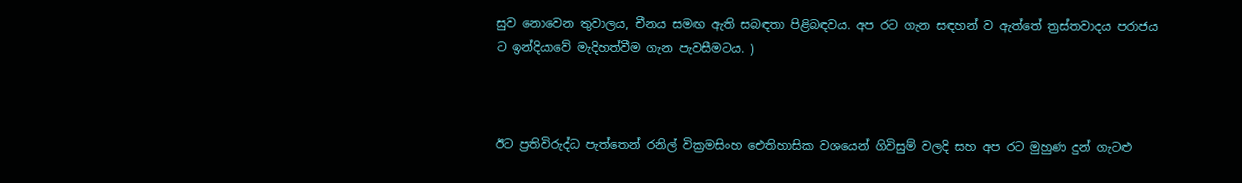සුව නොවෙන තුවාලය, චීනය සමඟ ඇති සබඳතා පිළිබඳවය. අප රට ගැන සඳහන් ව ඇත්තේ ත්‍රස්තවාදය පරාජය ට ඉන්දියාවේ මැදිහත්වීම ගැන පැවසීමටය. )



ඊට ප්‍රතිවිරුද්ධ පැත්තෙන් රනිල් වික්‍රමසිංහ ඓතිහාසික වශයෙන් ගිවිසුම් වලදි සහ අප රට මුහුණ දුන් ගැටළු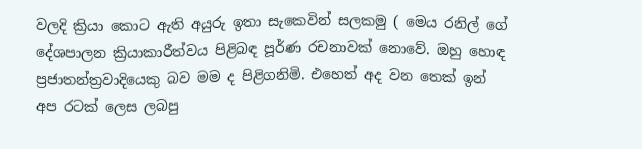වලදි ක්‍රියා කොට ඇති අයුරු ඉතා සැකෙවින් සලකමු ( මෙය රනිල් ගේ දේශපාලන ක්‍රියාකාරීත්වය පිළිබඳ පූර්ණ රචනාවක් නොවේ. ඔහු හොඳ ප්‍රජාතන්ත්‍රවාදියෙකු බව මම ද පිළිගනිමි. එහෙත් අද වන තෙක් ඉන් අප රටක් ලෙස ලබපු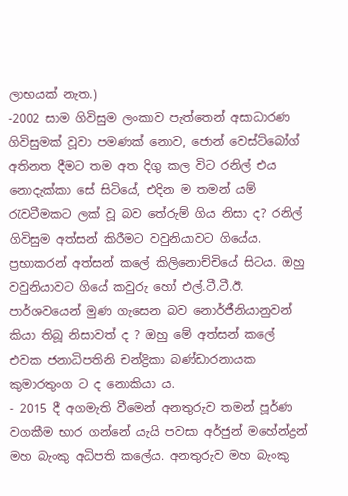ලාභයක් නැත.)
-2002 සාම ගිවිසුම ලංකාව පැත්තෙන් අසාධාරණ ගිවිසුමක් වූවා පමණක් නොව, ජොන් වෙස්ට්බෝග් අතිනත දීමට තම අත දිගු කල විට රනිල් එය නොදැක්කා සේ සිටියේ, එදින ම තමන් යම් රැවටීමකට ලක් වූ බව තේරුම් ගිය නිසා ද? රනිල් ගිවිසුම අත්සන් කිරීමට වවුනියාවට ගියේය. ප්‍රභාකරන් අත්සන් කලේ කිලිනොච්චියේ සිටය. ඔහු වවුනියාවට ගියේ කවුරු හෝ එල්.ටී.ටී.ඊ. පාර්ශවයෙන් මුණ ගැසෙන බව නොර්ජීනියානුවන් කියා තිබූ නිසාවත් ද ? ඔහු මේ අත්සන් කලේ එවක ජනාධිපතිනි චන්ද්‍රිකා බණ්ඩාරනායක කුමාරතුංග ට ද නොකියා ය.
- 2015 දී අගමැති වීමෙන් අනතුරුව තමන් පූර්ණ වගකීම භාර ගන්නේ යැයි පවසා අර්ජුන් මහේන්ද්‍රන් මහ බැංකු අධිපති කලේය. අනතුරුව මහ බැංකු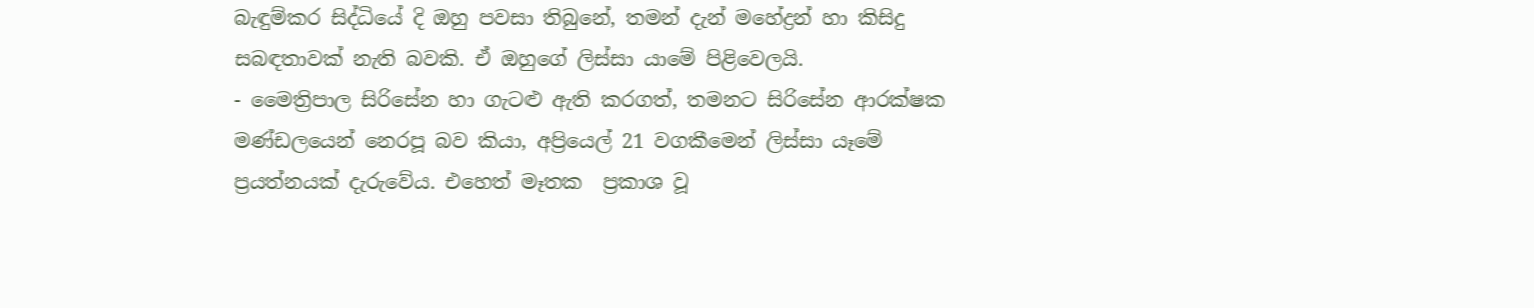බැඳුම්කර සිද්ධියේ දි ඔහු පවසා තිබුනේ, තමන් දැන් මහේද්‍රන් හා කිසිදු සබඳතාවක් නැති බවකි. ඒ ඔහුගේ ලිස්සා යාමේ පිළිවෙලයි.
- මෛත්‍රිපාල සිරිසේන හා ගැටළු ඇති කරගත්, තමනට සිරිසේන ආරක්ෂක මණ්ඩලයෙන් නෙරපූ බව කියා, අප්‍රියෙල් 21 වගකීමෙන් ලිස්සා යෑමේ ප්‍රයත්නයක් දැරුවේය. එහෙත් මෑතක  ප්‍රකාශ වූ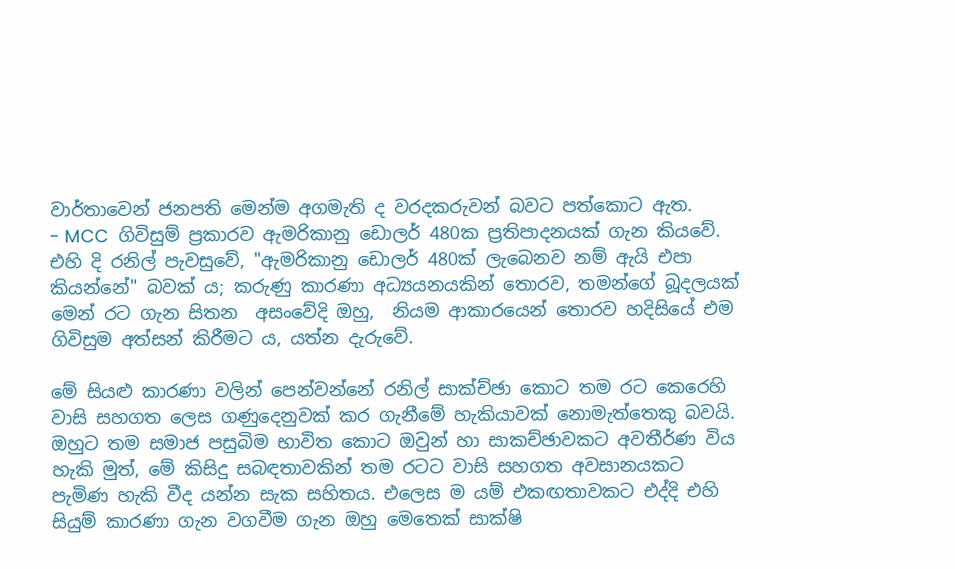වාර්තාවෙන් ජනපති මෙන්ම අගමැති ද වරදකරුවන් බවට පත්කොට ඇත.
- MCC  ගිවිසුම් ප්‍රකාරව ඇමරිකානු ඩොලර් 480ක ප්‍රතිපාදනයක් ගැන කියවේ. එහි දි රනිල් පැවසුවේ, "ඇමරිකානු ඩොලර් 480ක් ලැබෙනව නම් ඇයි එපා කියන්නේ" බවක් ය; කරුණු කාරණා අධ්‍යයනයකින් තොරව, තමන්ගේ බූදලයක් මෙන් රට ගැන සිතන  අසංවේදි ඔහු,  නියම ආකාරයෙන් තොරව හදිසියේ එම ගිවිසුම අත්සන් කිරීමට ය, යත්න දැරුවේ.

මේ සියළු කාරණා වලින් පෙන්වන්නේ රනිල් සාක්ච්ඡා කොට තම රට කෙරෙහි වාසි සහගත ලෙස ගණුදෙනුවක් කර ගැනීමේ හැකියාවක් නොමැත්තෙකු බවයි. ඔහුට තම සමාජ පසුබිම භාවිත කොට ඔවුන් හා සාකච්ඡාවකට අවතීර්ණ විය හැකි මුත්, මේ කිසිදු සබඳතාවකින් තම රටට වාසි සහගත අවසානයකට පැමිණ හැකි වීද යන්න සැක සහිතය. එලෙස ම යම් එකඟතාවකට එද්දි එහි සියුම් කාරණා ගැන වගවීම ගැන ඔහු මෙතෙක් සාක්ෂි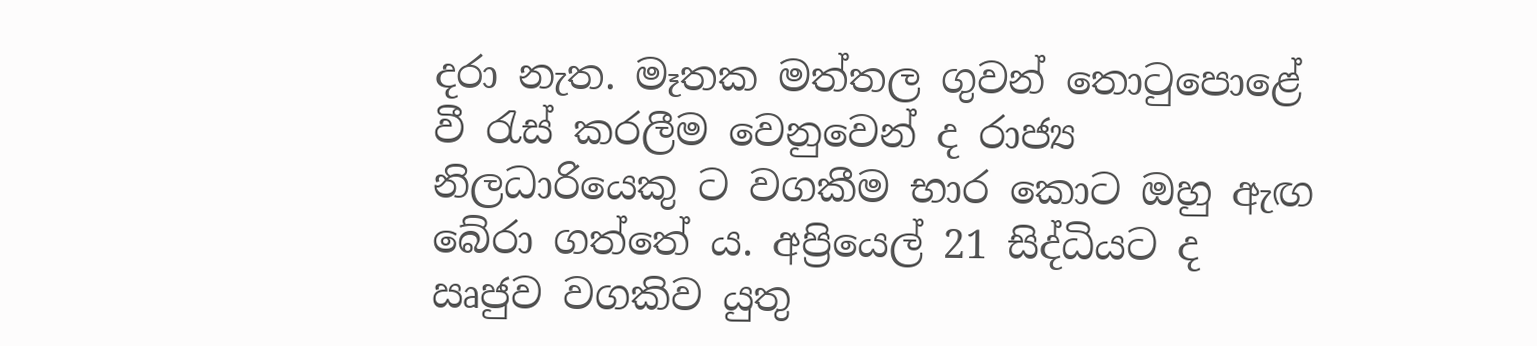දරා නැත. මෑතක මත්තල ගුවන් තොටුපොළේ වී රැස් කරලීම වෙනුවෙන් ද රාජ්‍ය නිලධාරියෙකු ට වගකීම භාර කොට ඔහු ඇඟ බේරා ගත්තේ ය. අප්‍රියෙල් 21 සිද්ධියට ද ඍජුව වගකිව යුතු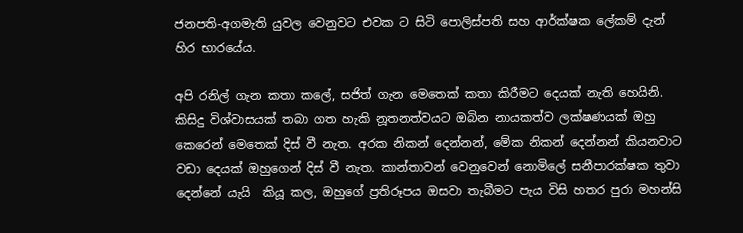ජනපති-අගමැති යුවල වෙනුවට එවක ට සිටි පොලිස්පති සහ ආර්ක්ෂක ලේකම් දැන් හිර භාරයේය.

අපි රනිල් ගැන කතා කලේ, සජිත් ගැන මෙතෙක් කතා කිරීමට දෙයක් නැති හෙයිනි. කිසිදු විශ්වාසයක් තබා ගත හැකි නූතනත්වයට ඔබින නායකත්ව ලක්ෂණයක් ඔහු කෙරෙන් මෙතෙක් දිස් වී නැත. අරක නිකන් දෙන්නන්, මේක නිකන් දෙන්නන් කියනවාට වඩා දෙයක් ඔහුගෙන් දිස් වී නැත. කාන්තාවන් වෙනුවෙන් නොමිලේ සනීපාරක්ෂක තුවා දෙන්නේ යැයි  කියූ කල, ඔහුගේ ප්‍රතිරූපය ඔසවා තැබීමට පැය විසි හතර පුරා මහන්සි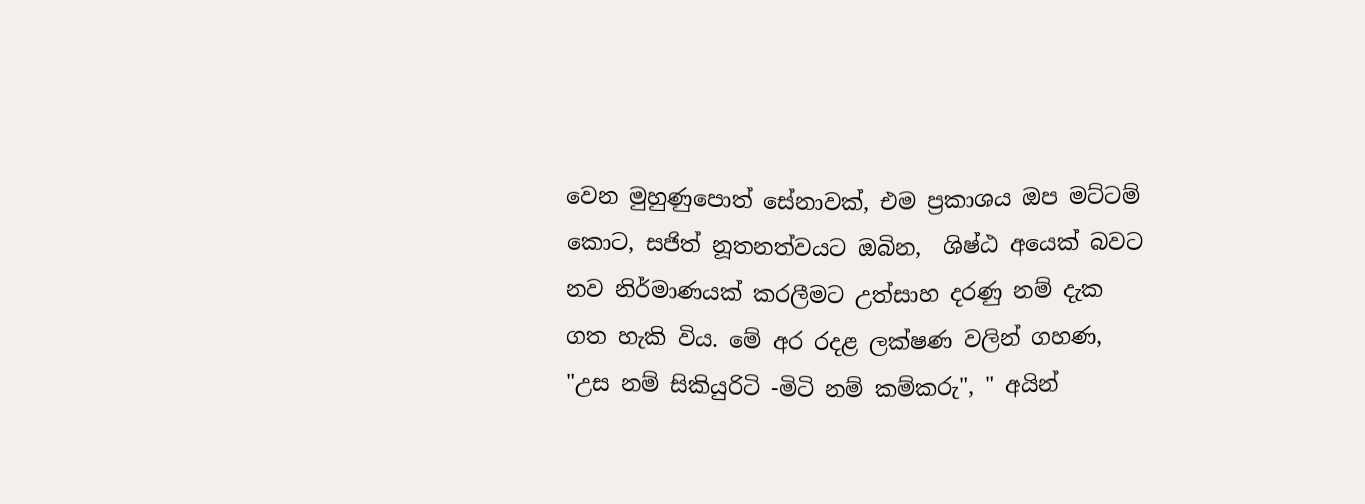වෙන මුහුණුපොත් සේනාවක්, එම ප්‍රකාශය ඔප මට්ටම් කොට, සජිත් නූතනත්වයට ඔබින,  ශිෂ්ඨ අයෙක් බවට නව නිර්මාණයක් කරලීමට උත්සාහ දරණු නම් දැක ගත හැකි විය. මේ අර රදළ ලක්ෂණ වලින් ගහණ, "උස නම් සිකියුරිටි -මිටි නම් කම්කරු", " අයින්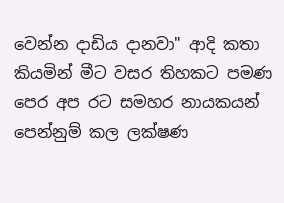වෙන්න දාඩිය දානවා" ආදි කතා කියමින් මීට වසර තිහකට පමණ පෙර අප රට සමහර නායකයන් පෙන්නුම් කල ලක්ෂණ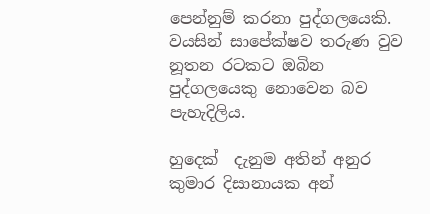පෙන්නුම් කරනා පුද්ගලයෙකි. වයසින් සාපේක්ෂව තරුණ වුව නූතන රටකට ඔබින පුද්ගලයෙකු නොවෙන බව පැහැදිලිය.

හුදෙක්  දැනුම අතින් අනුර කුමාර දිසානායක අන්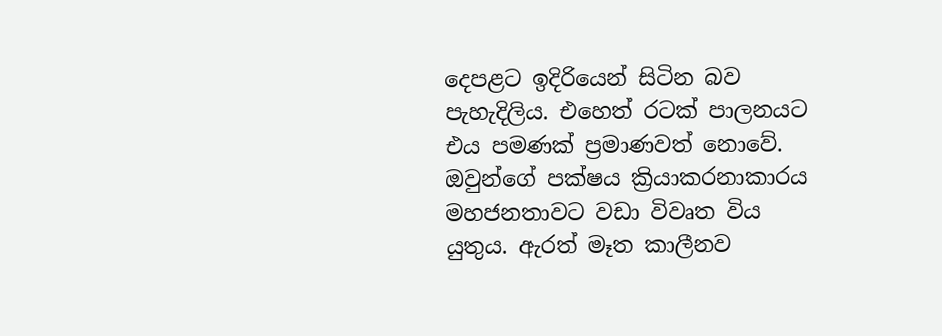දෙපළට ඉදිරියෙන් සිටින බව පැහැදිලිය. එහෙත් රටක් පාලනයට එය පමණක් ප්‍රමාණවත් නොවේ. ඔවුන්ගේ පක්ෂය ක්‍රියාකරනාකාරය මහජනතාවට වඩා විවෘත විය යුතුය. ඇරත් මෑත කාලීනව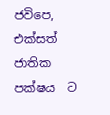ජවිපෙ, එක්සත් ජාතික පක්ෂය  ට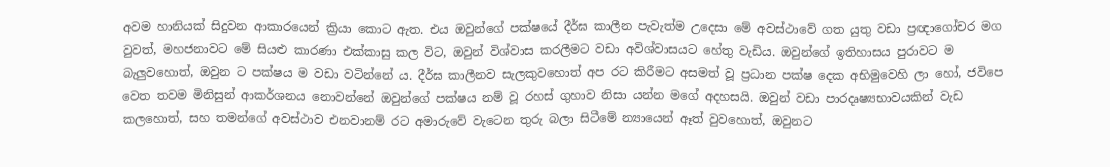අවම හානියක් සිදුවන ආකාරයෙන් ක්‍රියා කොට ඇත. එය ඔවුන්ගේ පක්ෂයේ දීර්ඝ කාලීන පැවැත්ම උදෙසා මේ අවස්ථාවේ ගත යුතු වඩා ප්‍රඥාගෝචර මග වුවත්, මහජනාවට මේ සියළු කාරණා එක්කාසු කල විට, ඔවුන් විශ්වාස කරලීමට වඩා අවිශ්වාසයට හේතු වැඩිය. ඔවුන්ගේ ඉතිහාසය පුරාවට ම බැලුවහොත්, ඔවුන ට පක්ෂය ම වඩා වටින්නේ ය. දීර්ඝ කාලීනව සැලකුවහොත් අප රට කිරීමට අසමත් වූ ප්‍රධාන පක්ෂ දෙක අභිමුවෙහි ලා හෝ, ජවිපෙ වෙත තවම මිනිසුන් ආකර්ශනය නොවන්නේ ඔවුන්ගේ පක්ෂය නම් වූ රහස් ගුහාව නිසා යන්න මගේ අදහසයි. ඔවුන් වඩා පාරදෘෂ්‍යභාවයකින් වැඩ කලහොත්, සහ තමන්ගේ අවස්ථාව එනවානම් රට අමාරුවේ වැටෙන තුරු බලා සිටීමේ න්‍යායෙන් ඈත් වුවහොත්, ඔවුනට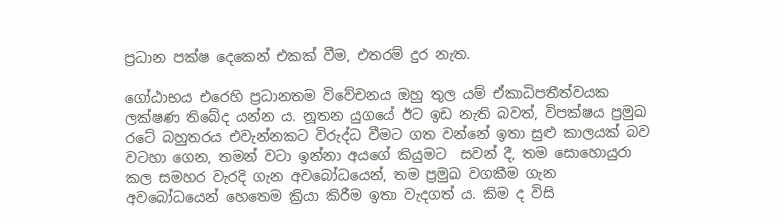ප්‍රධාන පක්ෂ දෙකෙන් එකක් වීම, එතරම් දුර නැත.

ගෝඨාභය එරෙහි ප්‍රධානතම විවේචනය ඔහු තුල යම් ඒකාධිපතීත්වයක ලක්ෂණ තිබේද යන්න ය. නූතන යුගයේ ඊට ඉඩ නැති බවත්, විපක්ෂය ප්‍රමුඛ රටේ බහුතරය එවැන්නකට විරුද්ධ වීමට ගත වන්නේ ඉතා සුළු කාලයක් බව වටහා ගෙන, තමන් වටා ඉන්නා අයගේ කියුමට  සවන් දී, තම සොහොයුරා කල සමහර වැරදි ගැන අවබෝධයෙන්, තම ප්‍රමුඛ වගකීම ගැන අවබෝධයෙන් හෙතෙම ක්‍රියා කිරීම ඉතා වැදගත් ය. කිම ද විසි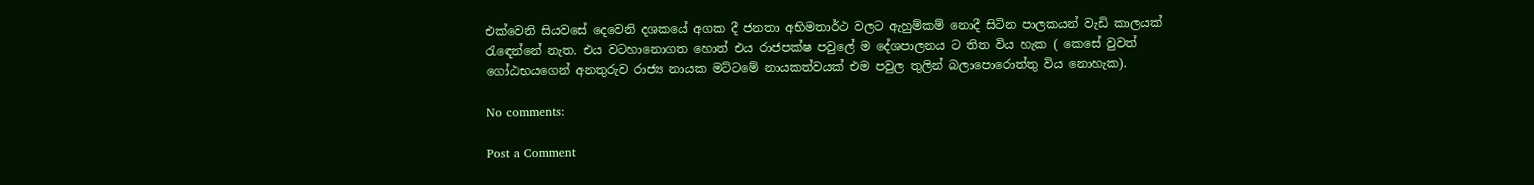එක්වෙනි සියවසේ දෙවෙනි දශකයේ අගක දී ජනතා අභිමතාර්ථ වලට ඇහුම්කම් නොදී සිටින පාලකයන් වැඩි කාලයක් රැඳෙන්නේ නැත. එය වටහානොගත හොත් එය රාජපක්ෂ පවුලේ ම දේශපාලනය ට තිත විය හැක ( කෙසේ වුවත් ගෝඨභයගෙන් අනතුරුව රාජ්‍ය නායක මට්ටමේ නායකත්වයක් එම පවුල තුලින් බලාපොරොත්තු විය නොහැක).

No comments:

Post a Comment